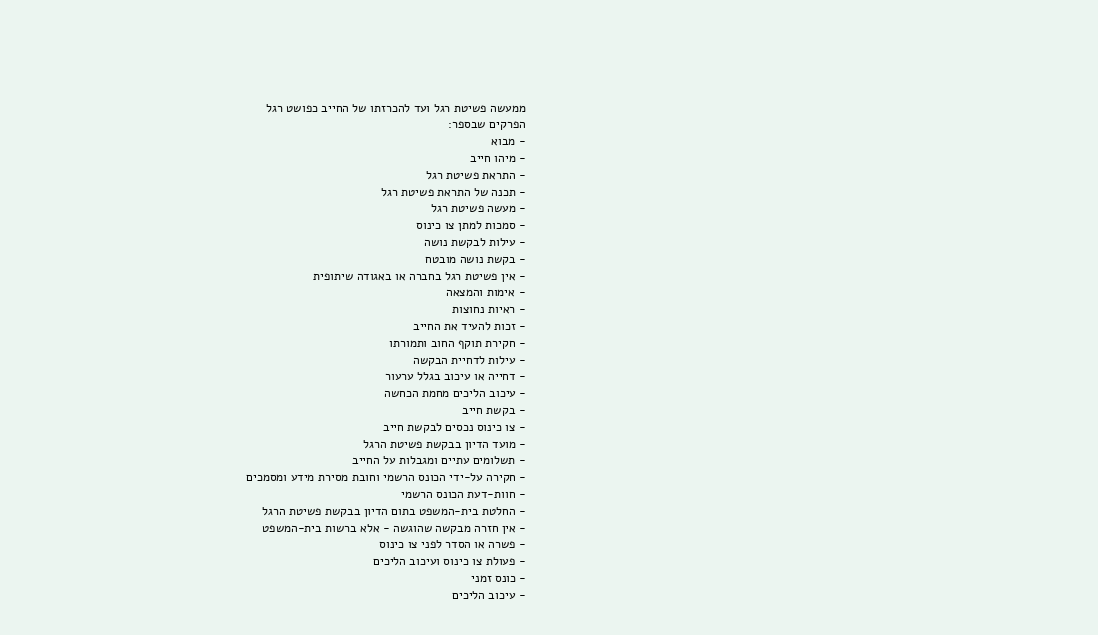ממעשה פשיטת רגל ועד להכרזתו של החייב כפושט רגל
הפרקים שבספר:
- מבוא
- מיהו חייב
- התראת פשיטת רגל
- תכנה של התראת פשיטת רגל
- מעשה פשיטת רגל
- סמכות למתן צו כינוס
- עילות לבקשת נושה
- בקשת נושה מובטח
- אין פשיטת רגל בחברה או באגודה שיתופית
- אימות והמצאה
- ראיות נחוצות
- זכות להעיד את החייב
- חקירת תוקף החוב ותמורתו
- עילות לדחיית הבקשה
- דחייה או עיכוב בגלל ערעור
- עיכוב הליכים מחמת הכחשה
- בקשת חייב
- צו כינוס נכסים לבקשת חייב
- מועד הדיון בבקשת פשיטת הרגל
- תשלומים עתיים ומגבלות על החייב
- חקירה על-ידי הכונס הרשמי וחובת מסירת מידע ומסמכים
- חוות-דעת הכונס הרשמי
- החלטת בית-המשפט בתום הדיון בבקשת פשיטת הרגל
- אין חזרה מבקשה שהוגשה - אלא ברשות בית-המשפט
- פשרה או הסדר לפני צו כינוס
- פעולת צו כינוס ועיכוב הליכים
- כונס זמני
- עיכוב הליכים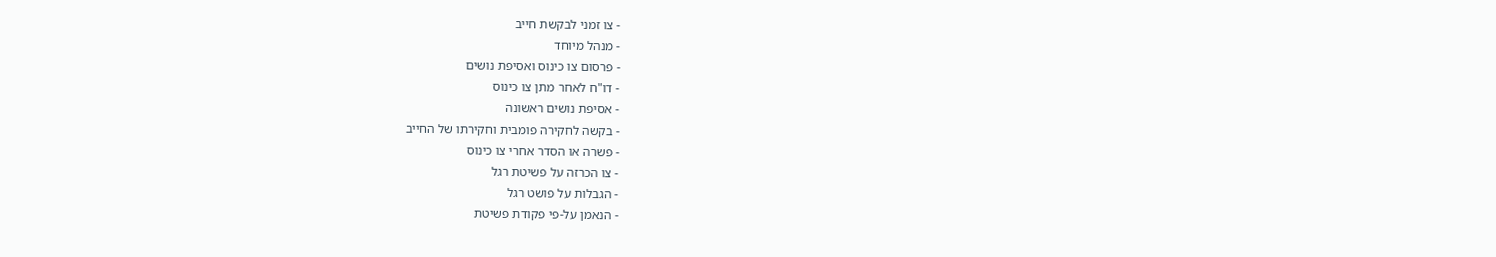- צו זמני לבקשת חייב
- מנהל מיוחד
- פרסום צו כינוס ואסיפת נושים
- דו"ח לאחר מתן צו כינוס
- אסיפת נושים ראשונה
- בקשה לחקירה פומבית וחקירתו של החייב
- פשרה או הסדר אחרי צו כינוס
- צו הכרזה על פשיטת רגל
- הגבלות על פושט רגל
- הנאמן על-פי פקודת פשיטת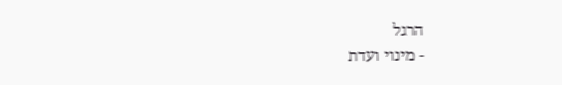הרגל
- מינוי ועדת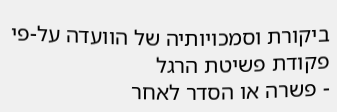ביקורת וסמכויותיה של הוועדה על-פי פקודת פשיטת הרגל
- פשרה או הסדר לאחר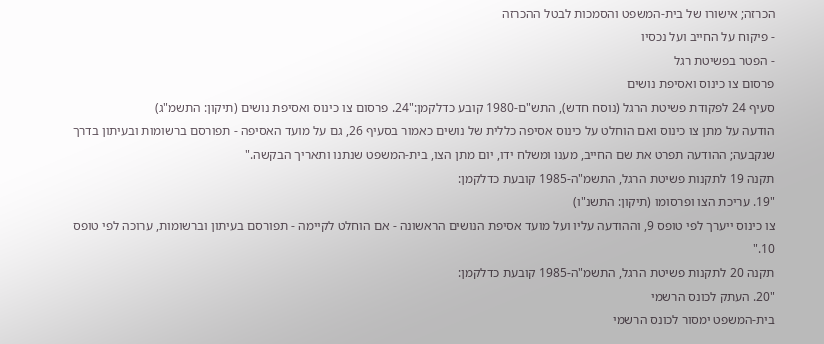הכרזה; אישורו של בית-המשפט והסמכות לבטל ההכרזה
- פיקוח על החייב ועל נכסיו
- הפטר בפשיטת רגל
פרסום צו כינוס ואסיפת נושים
סעיף 24 לפקודת פשיטת הרגל (נוסח חדש), התש"ם-1980 קובע כדלקמן:"24. פרסום צו כינוס ואסיפת נושים (תיקון: התשמ"ג)
הודעה על מתן צו כינוס ואם הוחלט על כינוס אסיפה כללית של נושים כאמור בסעיף 26, גם על מועד האסיפה - תפורסם ברשומות ובעיתון בדרך שנקבעה; ההודעה תפרט את שם החייב, מענו ומשלח ידו, יום מתן הצו, בית-המשפט שנתנו ותאריך הבקשה."
תקנה 19 לתקנות פשיטת הרגל, התשמ"ה-1985 קובעת כדלקמן:
"19. עריכת הצו ופרסומו (תיקון: התשנ"ו)
צו כינוס ייערך לפי טופס 9, וההודעה עליו ועל מועד אסיפת הנושים הראשונה - אם הוחלט לקיימה - תפורסם בעיתון וברשומות, ערוכה לפי טופס 10."
תקנה 20 לתקנות פשיטת הרגל, התשמ"ה-1985 קובעת כדלקמן:
"20. העתק לכונס הרשמי
בית-המשפט ימסור לכונס הרשמי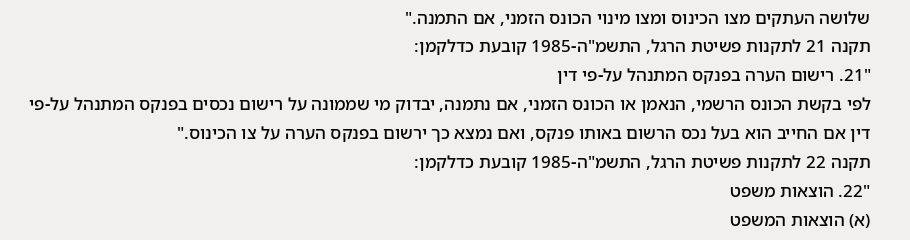שלושה העתקים מצו הכינוס ומצו מינוי הכונס הזמני, אם התמנה."
תקנה 21 לתקנות פשיטת הרגל, התשמ"ה-1985 קובעת כדלקמן:
"21. רישום הערה בפנקס המתנהל על-פי דין
לפי בקשת הכונס הרשמי, הנאמן או הכונס הזמני, אם נתמנה, יבדוק מי שממונה על רישום נכסים בפנקס המתנהל על-פי דין אם החייב הוא בעל נכס הרשום באותו פנקס, ואם נמצא כך ירשום בפנקס הערה על צו הכינוס."
תקנה 22 לתקנות פשיטת הרגל, התשמ"ה-1985 קובעת כדלקמן:
"22. הוצאות משפט
(א) הוצאות המשפט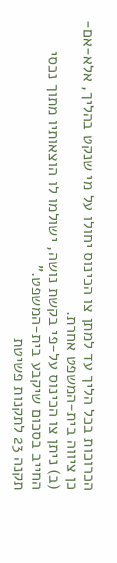הכרוכות בכל הליך עד למתן צו הכינוס יחולו על מי שנקט בהליך, אלא-אם-כן ציווה בית-המשפט אחרת.
(ב) ניתן צו הכינוס על-פי בקשת נושה, ישולמו לו הוצאותיו מתוך נכסי החייב בסכום שיקבע בית-המשפט."
תקנה 23 לתקנות פשיטת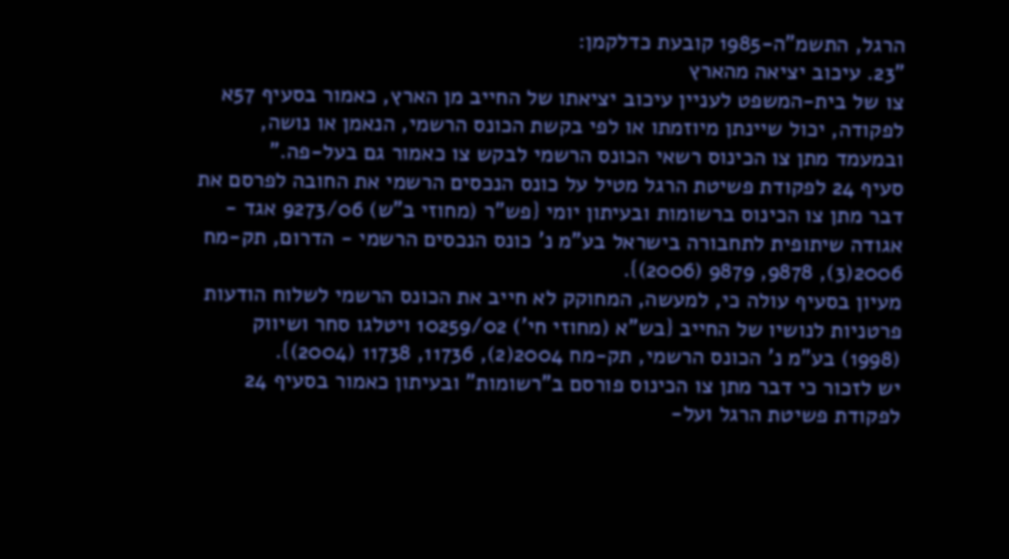הרגל, התשמ"ה-1985 קובעת כדלקמן:
"23. עיכוב יציאה מהארץ
צו של בית-המשפט לעניין עיכוב יציאתו של החייב מן הארץ, כאמור בסעיף 57א לפקודה, יכול שיינתן מיוזמתו או לפי בקשת הכונס הרשמי, הנאמן או נושה, ובמעמד מתן צו הכינוס רשאי הכונס הרשמי לבקש צו כאמור גם בעל-פה."
סעיף 24 לפקודת פשיטת הרגל מטיל על כונס הנכסים הרשמי את החובה לפרסם את דבר מתן צו הכינוס ברשומות ובעיתון יומי {פש"ר (מחוזי ב"ש) 9273/06 אגד - אגודה שיתופית לתחבורה בישראל בע"מ נ' כונס הנכסים הרשמי - הדרום, תק-מח 2006(3), 9878, 9879 (2006)}.
מעיון בסעיף עולה כי, למעשה, המחוקק לא חייב את הכונס הרשמי לשלוח הודעות פרטניות לנושיו של החייב {בש"א (מחוזי חי') 10259/02 ויטלגו סחר ושיווק (1998) בע"מ נ' הכונס הרשמי, תק-מח 2004(2), 11736, 11738 (2004)}.
יש לזכור כי דבר מתן צו הכינוס פורסם ב"רשומות" ובעיתון כאמור בסעיף 24 לפקודת פשיטת הרגל ועל-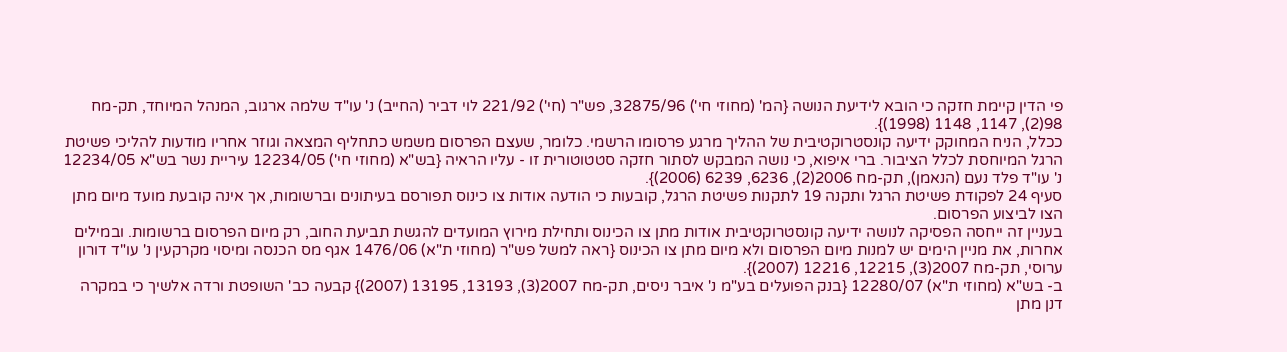פי הדין קיימת חזקה כי הובא לידיעת הנושה {המ' (מחוזי חי') 32875/96, פש"ר (חי') 221/92 לוי דביר (החייב) נ' עו"ד שלמה ארגוב, המנהל המיוחד, תק-מח 98(2), 1147, 1148 (1998)}.
ככלל, הניח המחוקק ידיעה קונסטרוקטיבית של ההליך מרגע פרסומו הרשמי. כלומר, שעצם הפרסום משמש כתחליף המצאה וגוזר אחריו מודעות להליכי פשיטת הרגל המיוחסת לכלל הציבור. ברי איפוא, כי נושה המבקש לסתור חזקה סטטוטורית זו - עליו הראיה {בש"א (מחוזי חי') 12234/05 עיריית נשר בש"א 12234/05 נ' עו"ד פלד נעם (הנאמן), תק-מח 2006(2), 6236, 6239 (2006)}.
סעיף 24 לפקודת פשיטת הרגל ותקנה 19 לתקנות פשיטת הרגל, קובעות כי הודעה אודות צו כינוס תפורסם בעיתונים וברשומות, אך אינה קובעת מועד מיום מתן הצו לביצוע הפרסום.
בעניין זה ייחסה הפסיקה לנושה ידיעה קונסטרוקטיבית אודות מתן צו הכינוס ותחילת מירוץ המועדים להגשת תביעת החוב, רק מיום הפרסום ברשומות. ובמילים אחרות, את מניין הימים יש למנות מיום הפרסום ולא מיום מתן צו הכינוס {ראה למשל פש"ר (מחוזי ת"א) 1476/06 אגף מס הכנסה ומיסוי מקרקעין נ' עו"ד דורון ערוסי, תק-מח 2007(3), 12215, 12216 (2007)}.
ב- בש"א (מחוזי ת"א) 12280/07 {בנק הפועלים בע"מ נ' איבר ניסים, תק-מח 2007(3), 13193, 13195 (2007)} קבעה כב' השופטת ורדה אלשיך כי במקרה דנן מתן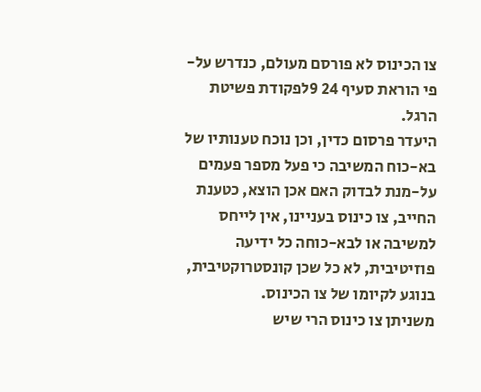צו הכינוס לא פורסם מעולם, כנדרש על-פי הוראת סעיף 24 9לפקודת פשיטת הרגל.
היעדר פרסום כדין, וכן נוכח טענותיו של בא-כוח המשיבה כי פעל מספר פעמים על-מנת לבדוק האם אכן הוצא, כטענת החייב, צו כינוס בעניינו, אין לייחס למשיבה או לבא-כוחה כל ידיעה פוזיטיבית, לא כל שכן קונסטרוקטיבית, בנוגע לקיומו של צו הכינוס.
משניתן צו כינוס הרי שיש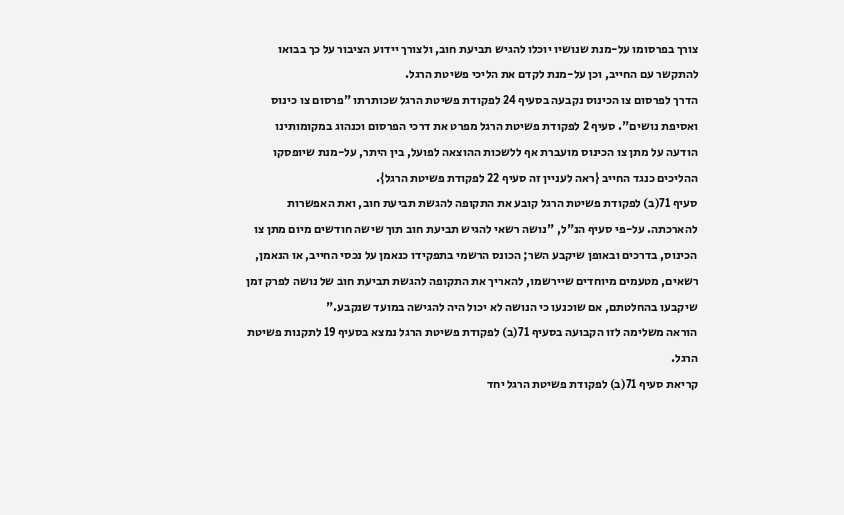צורך בפרסומו על-מנת שנושיו יוכלו להגיש תביעת חוב, ולצורך יידוע הציבור על כך בבואו להתקשר עם החייב, וכן על-מנת לקדם את הליכי פשיטת הרגל.
הדרך לפרסום צו הכינוס נקבעה בסעיף 24 לפקודת פשיטת הרגל שכותרתו "פרסום צו כינוס ואסיפת נושים". סעיף 2 לפקודת פשיטת הרגל מפרט את דרכי הפרסום וכנהוג במקומותינו הודעה על מתן צו הכינוס מועברת אף ללשכות ההוצאה לפועל, בין היתר, על-מנת שיופסקו ההליכים כנגד החייב {ראה לעניין זה סעיף 22 לפקודת פשיטת הרגל}.
סעיף 71(ב) לפקודת פשיטת הרגל קובע את התקופה להגשת תביעת חוב, ואת האפשרות להארכתה. על-פי סעיף הנ"ל, "נושה רשאי להגיש תביעת חוב תוך שישה חודשים מיום מתן צו הכינוס, בדרכים ובאופן שיקבע השר; הכונס הרשמי בתפקידו כנאמן על נכסי החייב, או הנאמן, רשאים, מטעמים מיוחדים שיירשמו, להאריך את התקופה להגשת תביעת חוב של נושה לפרק זמן שיקבעו בהחלטתם, אם שוכנעו כי הנושה לא יכול היה להגישה במועד שנקבע."
הוראה משלימה לזו הקבועה בסעיף 71(ב) לפקודת פשיטת הרגל נמצא בסעיף 19 לתקנות פשיטת הרגל.
קריאת סעיף 71(ב) לפקודת פשיטת הרגל יחד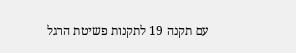עם תקנה 19 לתקנות פשיטת הרגל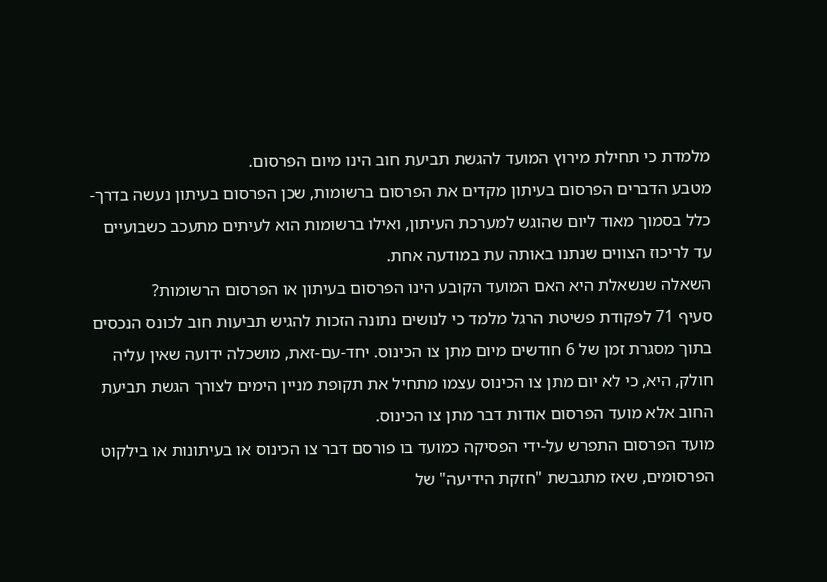מלמדת כי תחילת מירוץ המועד להגשת תביעת חוב הינו מיום הפרסום.
מטבע הדברים הפרסום בעיתון מקדים את הפרסום ברשומות, שכן הפרסום בעיתון נעשה בדרך-כלל בסמוך מאוד ליום שהוגש למערכת העיתון, ואילו ברשומות הוא לעיתים מתעכב כשבועיים עד לריכוז הצווים שנתנו באותה עת במודעה אחת.
השאלה שנשאלת היא האם המועד הקובע הינו הפרסום בעיתון או הפרסום הרשומות?
סעיף 71 לפקודת פשיטת הרגל מלמד כי לנושים נתונה הזכות להגיש תביעות חוב לכונס הנכסים בתוך מסגרת זמן של 6 חודשים מיום מתן צו הכינוס. יחד-עם-זאת, מושכלה ידועה שאין עליה חולק, היא, כי לא יום מתן צו הכינוס עצמו מתחיל את תקופת מניין הימים לצורך הגשת תביעת החוב אלא מועד הפרסום אודות דבר מתן צו הכינוס.
מועד הפרסום התפרש על-ידי הפסיקה כמועד בו פורסם דבר צו הכינוס או בעיתונות או בילקוט הפרסומים, שאז מתגבשת "חזקת הידיעה" של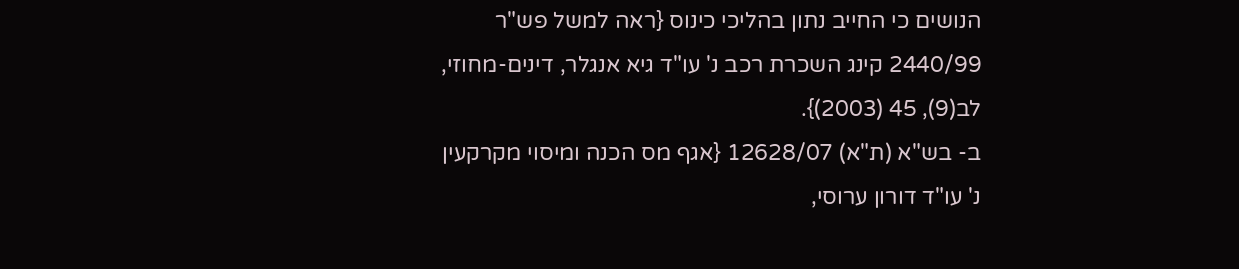הנושים כי החייב נתון בהליכי כינוס {ראה למשל פש"ר 2440/99 קינג השכרת רכב נ' עו"ד גיא אנגלר, דינים-מחוזי, לב(9), 45 (2003)}.
ב- בש"א (ת"א) 12628/07 {אגף מס הכנה ומיסוי מקרקעין נ' עו"ד דורון ערוסי,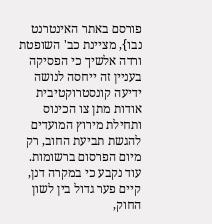פורסם באתר האינטרנט נבו}, מציינת כב' השופטת ורדה אלשיך כי הפסיקה בעניין זה ייחסה לנושה ידיעה קונסטרוקטיבית אודות מתן צו הכינוס ותחילת מירוץ המועדים להגשת תביעת החוב, רק מיום הפרסום ברשומות.
עוד נקבע כי במקרה דנן, קיים פער גדול בין לשון החוק,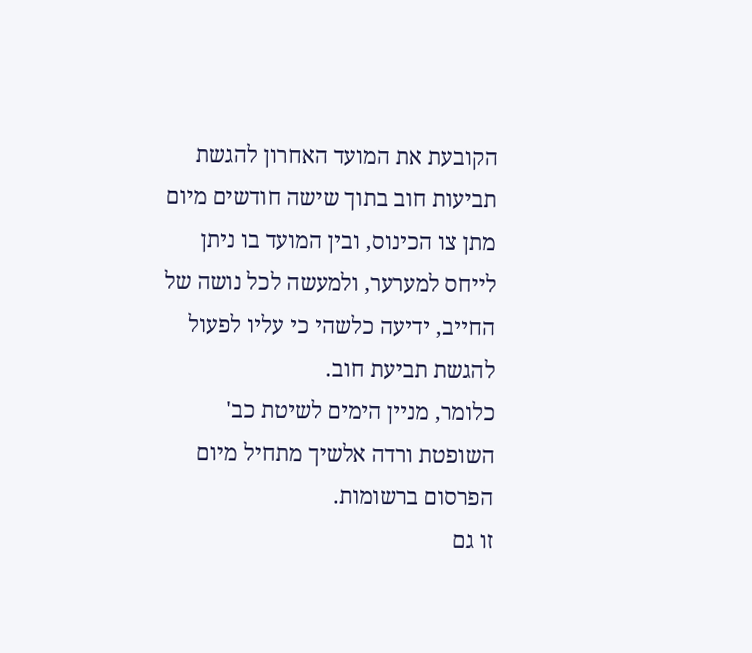הקובעת את המועד האחרון להגשת תביעות חוב בתוך שישה חודשים מיום מתן צו הכינוס, ובין המועד בו ניתן לייחס למערער, ולמעשה לכל נושה של החייב, ידיעה כלשהי כי עליו לפעול להגשת תביעת חוב.
כלומר, מניין הימים לשיטת כב' השופטת ורדה אלשיך מתחיל מיום הפרסום ברשומות.
זו גם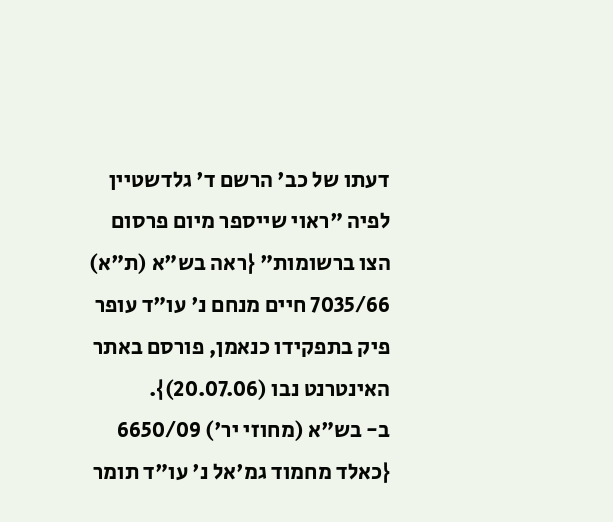דעתו של כב' הרשם ד' גלדשטיין לפיה "ראוי שייספר מיום פרסום הצו ברשומות" {ראה בש"א (ת"א) 7035/66 חיים מנחם נ' עו"ד עופר פיק בתפקידו כנאמן, פורסם באתר האינטרנט נבו (20.07.06)}.
ב- בש"א (מחוזי יר') 6650/09 {כאלד מחמוד גמ'אל נ' עו"ד תומר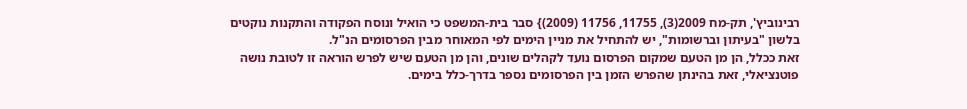רבינוביץ', תק-מח 2009(3), 11755, 11756 (2009)} סבר בית-המשפט כי הואיל ונוסח הפקודה והתקנות נוקטים בלשון "בעיתון וברשומות", יש להתחיל את מניין הימים לפי המאוחר מבין הפרסומים הנ"ל.
זאת ככלל, הן מן הטעם שמקום הפרסום נועד לקהלים שונים, והן מן הטעם שיש לפרש הוראה זו לטובת נושה פוטנציאלי, זאת בהינתן שהפרש הזמן בין הפרסומים נספר בדרך-כלל בימים.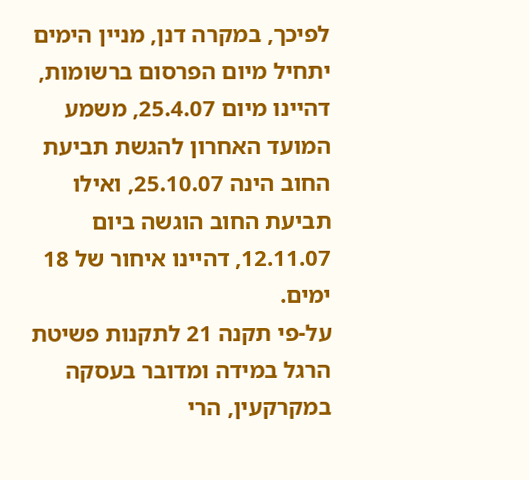לפיכך, במקרה דנן, מניין הימים יתחיל מיום הפרסום ברשומות, דהיינו מיום 25.4.07, משמע המועד האחרון להגשת תביעת החוב הינה 25.10.07, ואילו תביעת החוב הוגשה ביום 12.11.07, דהיינו איחור של 18 ימים.
על-פי תקנה 21 לתקנות פשיטת הרגל במידה ומדובר בעסקה במקרקעין, הרי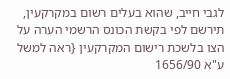לגבי חייב, שהוא בעלים רשום במקרקעין, תירשם לפי בקשת הכונס הרשמי הערה על הצו בלשכת רישום המקרקעין {ראה למשל ע"א 1656/90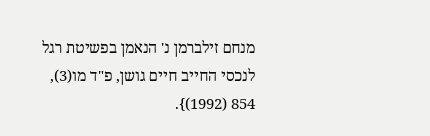מנחם זילברמן נ' הנאמן בפשיטת רגל לנכסי החייב חיים גושן, פ"ד מו(3), 854 (1992)}.